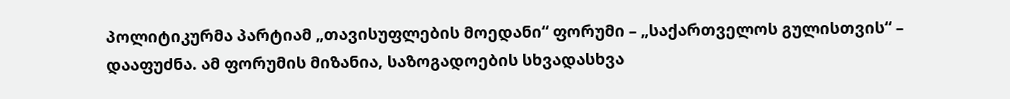პოლიტიკურმა პარტიამ „თავისუფლების მოედანი“ ფორუმი – „საქართველოს გულისთვის“ – დააფუძნა. ამ ფორუმის მიზანია, საზოგადოების სხვადასხვა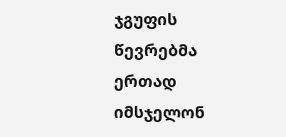ჯგუფის წევრებმა ერთად იმსჯელონ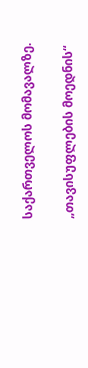საქართველოს მომავალზე.

„თავისუფლების მოედნის“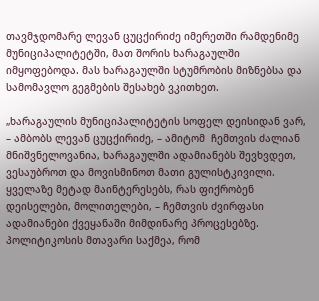თავმჯდომარე ლევან ცუცქირიძე იმერეთში რამდენიმე მუნიციპალიტეტში, მათ შორის ხარაგაულში იმყოფებოდა. მას ხარაგაულში სტუმრობის მიზნებსა და სამომავლო გეგმების შესახებ ვკითხეთ.

„ხარაგაულის მუნიციპალიტეტის სოფელ დეისიდან ვარ, – ამბობს ლევან ცუცქირიძე, – ამიტომ  ჩემთვის ძალიან მნიშვნელოვანია, ხარაგაულში ადამიანებს შევხვდეთ, ვესაუბროთ და მოვისმინოთ მათი გულისტკივილი. ყველაზე მეტად მაინტერესებს, რას ფიქრობენ დეისელები, მოლითელები, – ჩემთვის ძვირფასი ადამიანები ქვეყანაში მიმდინარე პროცესებზე. პოლიტიკოსის მთავარი საქმეა, რომ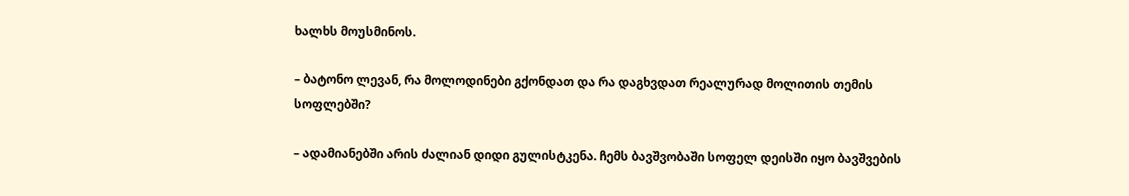ხალხს მოუსმინოს.

– ბატონო ლევან, რა მოლოდინები გქონდათ და რა დაგხვდათ რეალურად მოლითის თემის სოფლებში?

– ადამიანებში არის ძალიან დიდი გულისტკენა. ჩემს ბავშვობაში სოფელ დეისში იყო ბავშვების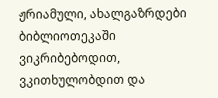ჟრიამული, ახალგაზრდები ბიბლიოთეკაში ვიკრიბებოდით, ვკითხულობდით და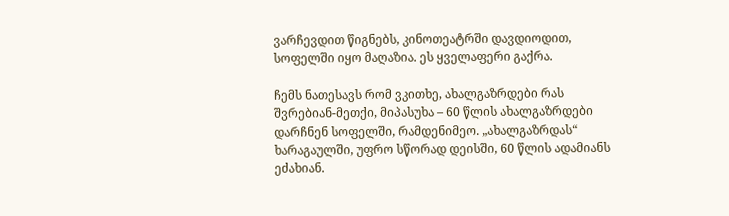ვარჩევდით წიგნებს, კინოთეატრში დავდიოდით, სოფელში იყო მაღაზია. ეს ყველაფერი გაქრა.

ჩემს ნათესავს რომ ვკითხე, ახალგაზრდები რას შვრებიან-მეთქი, მიპასუხა – 60 წლის ახალგაზრდები დარჩნენ სოფელში, რამდენიმეო. „ახალგაზრდას“ ხარაგაულში, უფრო სწორად დეისში, 60 წლის ადამიანს ეძახიან.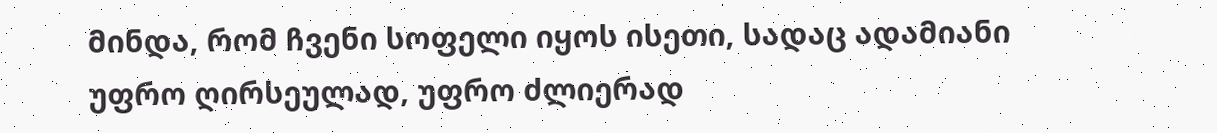მინდა, რომ ჩვენი სოფელი იყოს ისეთი, სადაც ადამიანი უფრო ღირსეულად, უფრო ძლიერად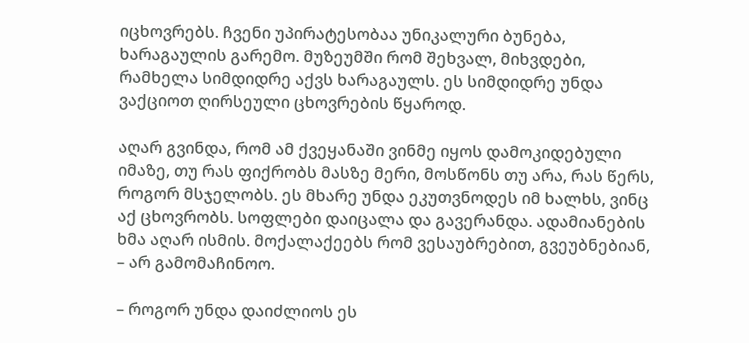იცხოვრებს. ჩვენი უპირატესობაა უნიკალური ბუნება, ხარაგაულის გარემო. მუზეუმში რომ შეხვალ, მიხვდები, რამხელა სიმდიდრე აქვს ხარაგაულს. ეს სიმდიდრე უნდა ვაქციოთ ღირსეული ცხოვრების წყაროდ.

აღარ გვინდა, რომ ამ ქვეყანაში ვინმე იყოს დამოკიდებული იმაზე, თუ რას ფიქრობს მასზე მერი, მოსწონს თუ არა, რას წერს, როგორ მსჯელობს. ეს მხარე უნდა ეკუთვნოდეს იმ ხალხს, ვინც აქ ცხოვრობს. სოფლები დაიცალა და გავერანდა. ადამიანების ხმა აღარ ისმის. მოქალაქეებს რომ ვესაუბრებით, გვეუბნებიან, – არ გამომაჩინოო.

– როგორ უნდა დაიძლიოს ეს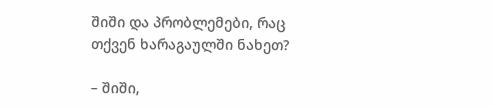შიში და პრობლემები, რაც თქვენ ხარაგაულში ნახეთ?

– შიში,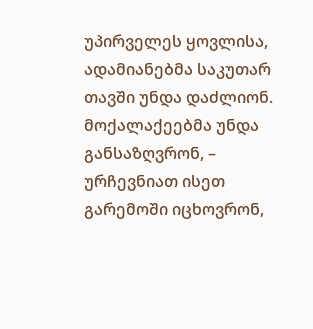უპირველეს ყოვლისა, ადამიანებმა საკუთარ თავში უნდა დაძლიონ. მოქალაქეებმა უნდა განსაზღვრონ, – ურჩევნიათ ისეთ გარემოში იცხოვრონ,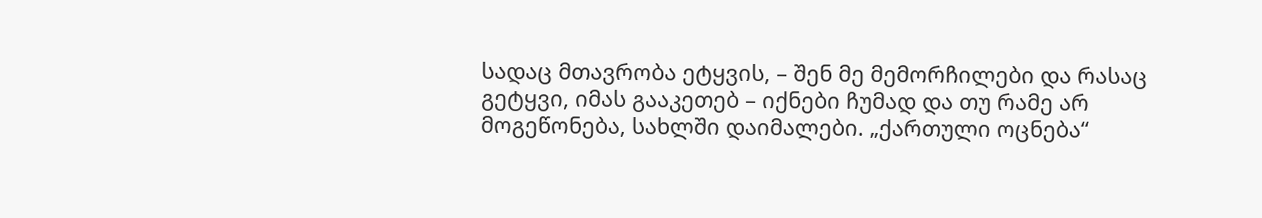სადაც მთავრობა ეტყვის, – შენ მე მემორჩილები და რასაც გეტყვი, იმას გააკეთებ – იქნები ჩუმად და თუ რამე არ მოგეწონება, სახლში დაიმალები. „ქართული ოცნება“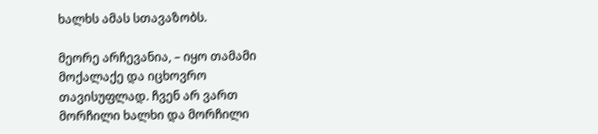ხალხს ამას სთავაზობს.

მეორე არჩევანია, – იყო თამამი მოქალაქე და იცხოვრო თავისუფლად. ჩვენ არ ვართ მორჩილი ხალხი და მორჩილი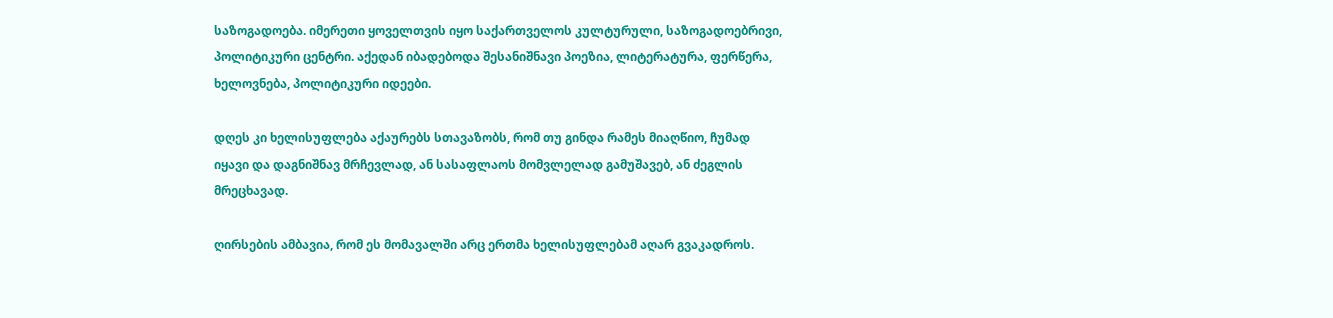საზოგადოება. იმერეთი ყოველთვის იყო საქართველოს კულტურული, საზოგადოებრივი, პოლიტიკური ცენტრი. აქედან იბადებოდა შესანიშნავი პოეზია, ლიტერატურა, ფერწერა, ხელოვნება, პოლიტიკური იდეები.

დღეს კი ხელისუფლება აქაურებს სთავაზობს, რომ თუ გინდა რამეს მიაღწიო, ჩუმად იყავი და დაგნიშნავ მრჩევლად, ან სასაფლაოს მომვლელად გამუშავებ, ან ძეგლის მრეცხავად.

ღირსების ამბავია, რომ ეს მომავალში არც ერთმა ხელისუფლებამ აღარ გვაკადროს.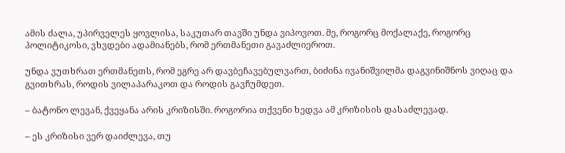ამის ძალა, უპირველეს ყოვლისა, საკუთარ თავში უნდა ვიპოვოთ. მე, როგორც მოქალაქე, როგორც პოლიტიკოსი, ვხვდები ადამიანებს, რომ ერთმანეთი გავაძლიეროთ.

უნდა ვუთხრათ ერთმანეთს, რომ ეგრე არ დავბეჩავებულვართ, ბიძინა ივანიშვილმა დაგვინიშნოს ვიღაც და გვითხრას, როდის ვილაპარაკოთ და როდის გავჩუმდეთ.

– ბატონო ლევან, ქვეყანა არის კრიზისში. როგორია თქვენი ხედვა ამ კრიზისის დასაძლევად.

– ეს კრიზისი ვერ დაიძლევა, თუ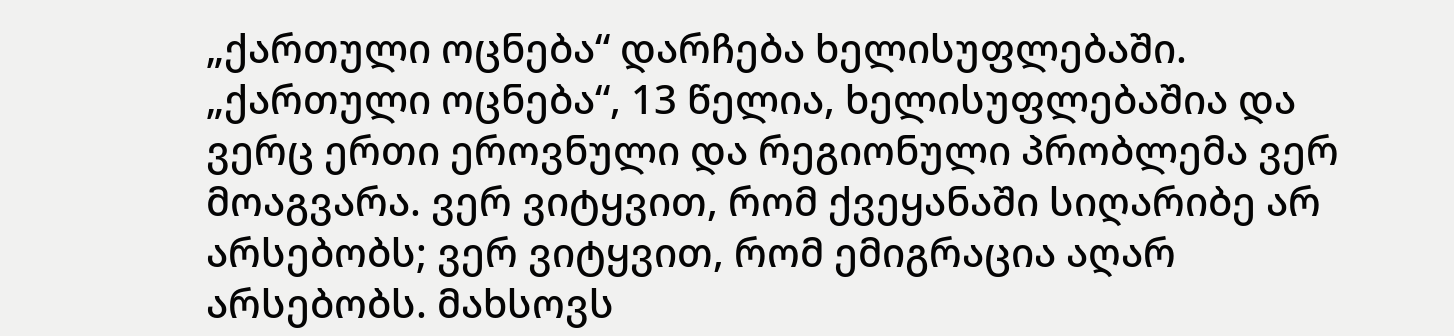„ქართული ოცნება“ დარჩება ხელისუფლებაში. „ქართული ოცნება“, 13 წელია, ხელისუფლებაშია და ვერც ერთი ეროვნული და რეგიონული პრობლემა ვერ მოაგვარა. ვერ ვიტყვით, რომ ქვეყანაში სიღარიბე არ არსებობს; ვერ ვიტყვით, რომ ემიგრაცია აღარ არსებობს. მახსოვს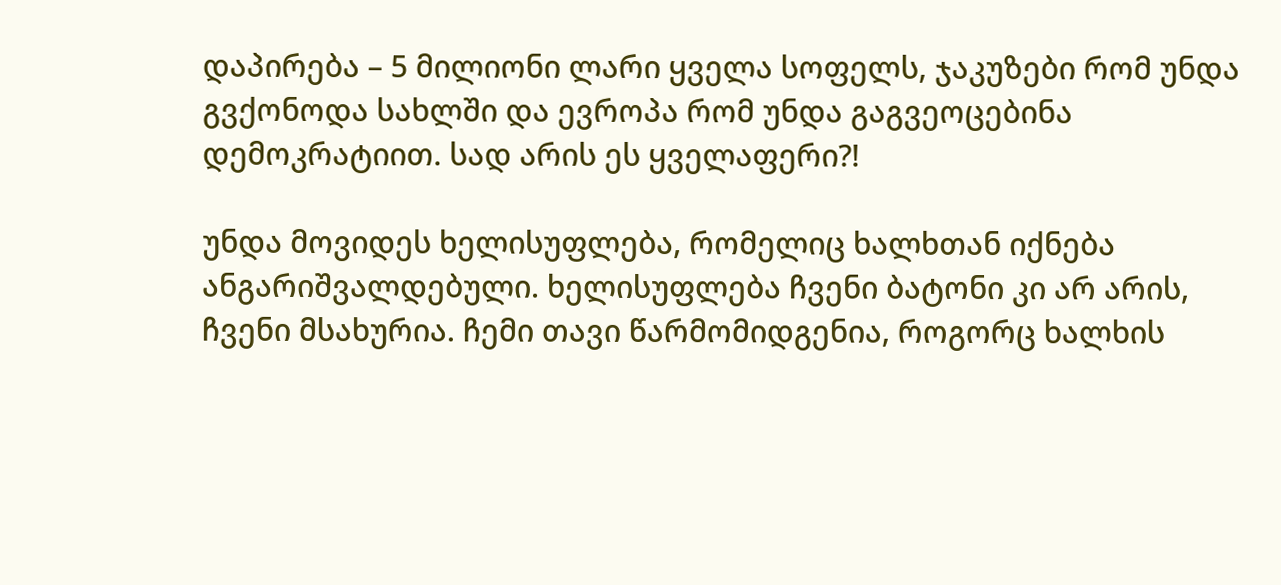დაპირება – 5 მილიონი ლარი ყველა სოფელს, ჯაკუზები რომ უნდა გვქონოდა სახლში და ევროპა რომ უნდა გაგვეოცებინა დემოკრატიით. სად არის ეს ყველაფერი?!

უნდა მოვიდეს ხელისუფლება, რომელიც ხალხთან იქნება ანგარიშვალდებული. ხელისუფლება ჩვენი ბატონი კი არ არის, ჩვენი მსახურია. ჩემი თავი წარმომიდგენია, როგორც ხალხის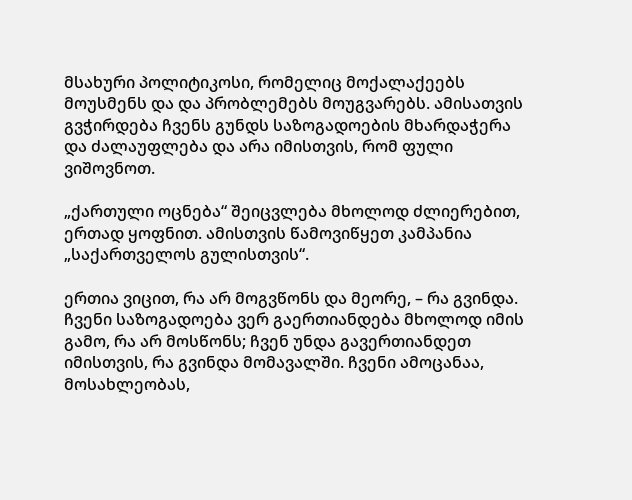მსახური პოლიტიკოსი, რომელიც მოქალაქეებს მოუსმენს და და პრობლემებს მოუგვარებს. ამისათვის გვჭირდება ჩვენს გუნდს საზოგადოების მხარდაჭერა და ძალაუფლება და არა იმისთვის, რომ ფული ვიშოვნოთ.

„ქართული ოცნება“ შეიცვლება მხოლოდ ძლიერებით, ერთად ყოფნით. ამისთვის წამოვიწყეთ კამპანია „საქართველოს გულისთვის“.

ერთია ვიცით, რა არ მოგვწონს და მეორე, – რა გვინდა. ჩვენი საზოგადოება ვერ გაერთიანდება მხოლოდ იმის გამო, რა არ მოსწონს; ჩვენ უნდა გავერთიანდეთ იმისთვის, რა გვინდა მომავალში. ჩვენი ამოცანაა, მოსახლეობას,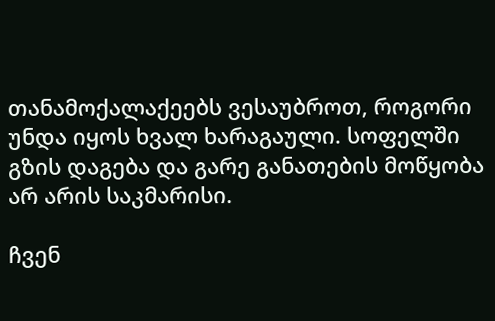თანამოქალაქეებს ვესაუბროთ, როგორი უნდა იყოს ხვალ ხარაგაული. სოფელში გზის დაგება და გარე განათების მოწყობა არ არის საკმარისი.

ჩვენ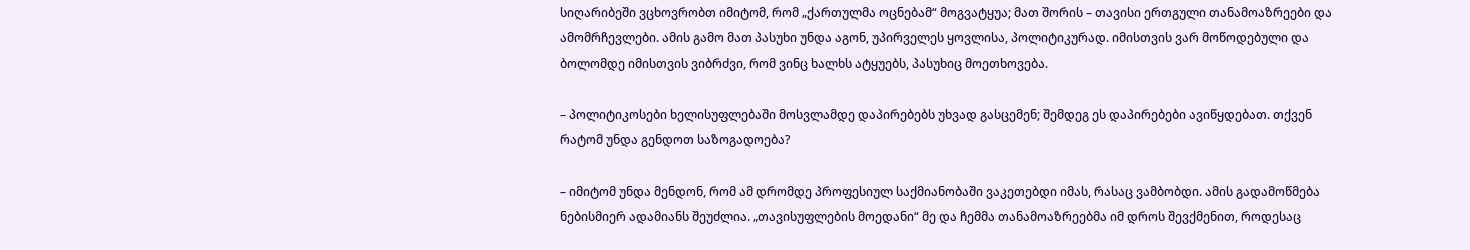სიღარიბეში ვცხოვრობთ იმიტომ, რომ „ქართულმა ოცნებამ“ მოგვატყუა; მათ შორის – თავისი ერთგული თანამოაზრეები და ამომრჩევლები. ამის გამო მათ პასუხი უნდა აგონ, უპირველეს ყოვლისა, პოლიტიკურად. იმისთვის ვარ მოწოდებული და ბოლომდე იმისთვის ვიბრძვი, რომ ვინც ხალხს ატყუებს, პასუხიც მოეთხოვება.

– პოლიტიკოსები ხელისუფლებაში მოსვლამდე დაპირებებს უხვად გასცემენ; შემდეგ ეს დაპირებები ავიწყდებათ. თქვენ რატომ უნდა გენდოთ საზოგადოება?

– იმიტომ უნდა მენდონ, რომ ამ დრომდე პროფესიულ საქმიანობაში ვაკეთებდი იმას, რასაც ვამბობდი. ამის გადამოწმება ნებისმიერ ადამიანს შეუძლია. „თავისუფლების მოედანი“ მე და ჩემმა თანამოაზრეებმა იმ დროს შევქმენით, როდესაც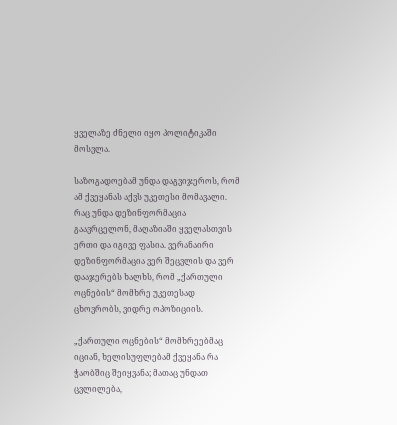ყველაზე ძნელი იყო პოლიტიკაში მოსვლა.

საზოგადოებამ უნდა დაგვიჯეროს, რომ ამ ქვეყანას აქვს უკეთესი მომავალი. რაც უნდა დეზინფორმაცია გაავრცელონ, მაღაზიაში ყველასთვის ერთი და იგივე ფასია. ვერანაირი დეზინფორმაცია ვერ შეცვლის და ვერ დააჯერებს ხალხს, რომ „ქართული ოცნების“ მომხრე უკეთესად ცხოვრობს, ვიდრე ოპოზიციის.

„ქართული ოცნების“ მომხრეებმაც იციან, ხელისუფლებამ ქვეყანა რა ჭაობშიც შეიყვანა; მათაც უნდათ ცვლილება,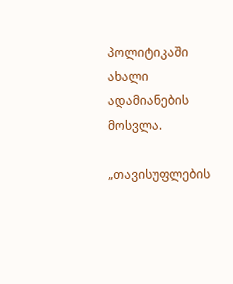პოლიტიკაში ახალი ადამიანების მოსვლა.

„თავისუფლების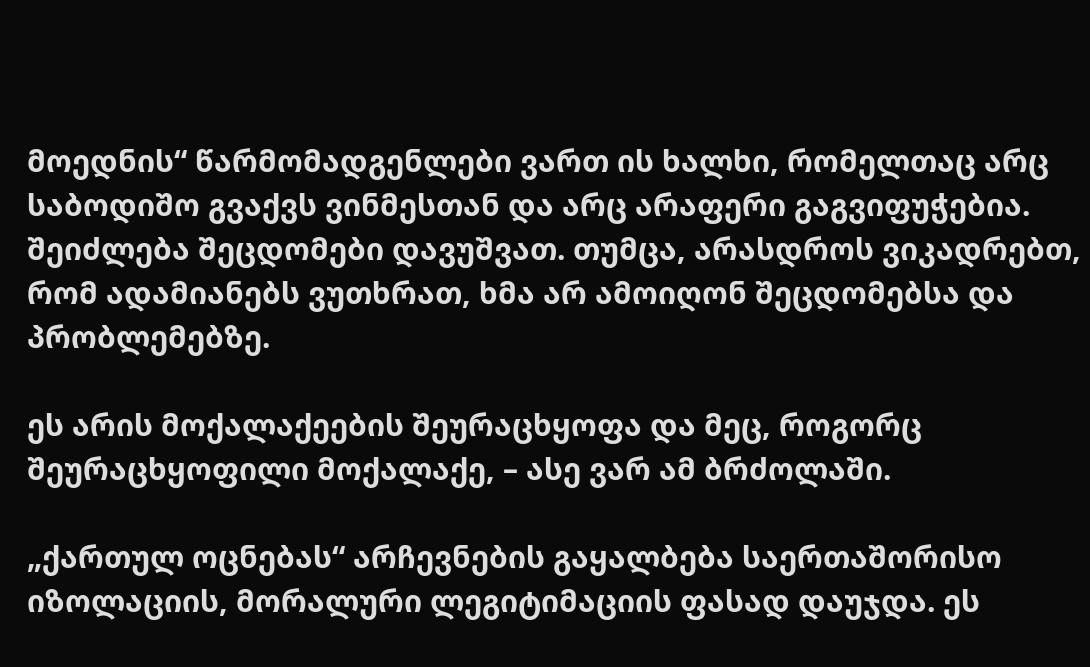მოედნის“ წარმომადგენლები ვართ ის ხალხი, რომელთაც არც საბოდიშო გვაქვს ვინმესთან და არც არაფერი გაგვიფუჭებია. შეიძლება შეცდომები დავუშვათ. თუმცა, არასდროს ვიკადრებთ, რომ ადამიანებს ვუთხრათ, ხმა არ ამოიღონ შეცდომებსა და პრობლემებზე.

ეს არის მოქალაქეების შეურაცხყოფა და მეც, როგორც შეურაცხყოფილი მოქალაქე, – ასე ვარ ამ ბრძოლაში.

„ქართულ ოცნებას“ არჩევნების გაყალბება საერთაშორისო იზოლაციის, მორალური ლეგიტიმაციის ფასად დაუჯდა. ეს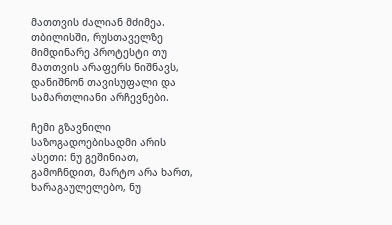მათთვის ძალიან მძიმეა. თბილისში, რუსთაველზე მიმდინარე პროტესტი თუ მათთვის არაფერს ნიშნავს, დანიშნონ თავისუფალი და სამართლიანი არჩევნები.

ჩემი გზავნილი საზოგადოებისადმი არის ასეთი: ნუ გეშინიათ, გამოჩნდით, მარტო არა ხართ, ხარაგაულელებო, ნუ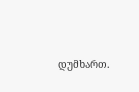დუმხართ.